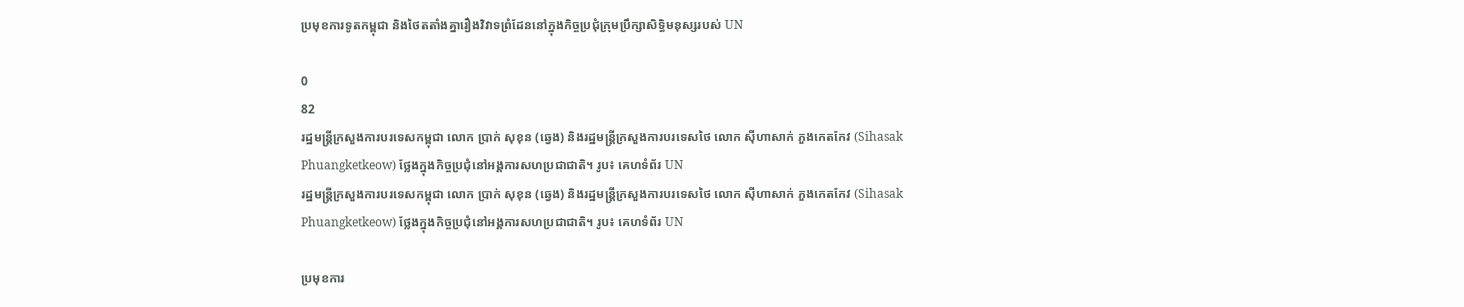ប្រមុខការទូតកម្ពុជា និងថៃតតាំងគ្នារឿងវិវាទព្រំដែននៅក្នុងកិច្ចប្រជុំក្រុមប្រឹក្សាសិទ្ធិមនុស្សរបស់ UN

0
82
រដ្ឋមន្ត្រីក្រសួងការបរទេសកម្ពុជា លោក ប្រាក់ សុខុន (ឆ្វេង) និងរដ្ឋមន្ត្រីក្រសួងការបរទេសថៃ លោក ស៊ីហាសាក់ ភួងកេតកែវ (Sihasak Phuangketkeow) ថ្លែងក្នុងកិច្ចប្រជុំនៅអង្គការសហប្រជាជាតិ។ រូប៖ គេហទំព័រ UN
រដ្ឋមន្ត្រីក្រសួងការបរទេសកម្ពុជា លោក ប្រាក់ សុខុន (ឆ្វេង) និងរដ្ឋមន្ត្រីក្រសួងការបរទេសថៃ លោក ស៊ីហាសាក់ ភួងកេតកែវ (Sihasak Phuangketkeow) ថ្លែងក្នុងកិច្ចប្រជុំនៅអង្គការសហប្រជាជាតិ។ រូប៖ គេហទំព័រ UN

ប្រមុខការ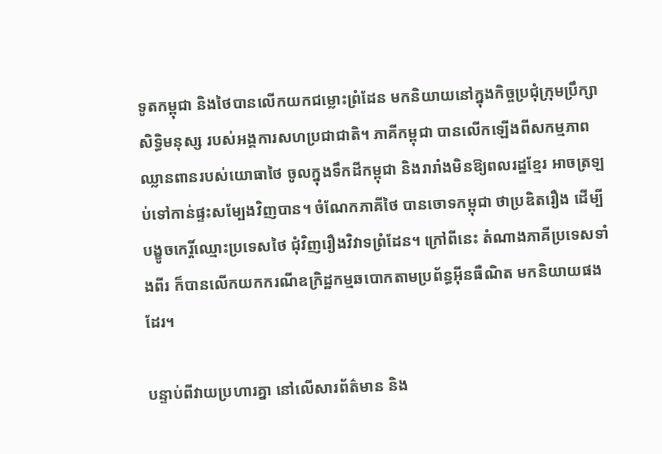ទូតកម្ពុជា និងថៃបានលើកយកជម្លោះព្រំដែន មកនិយាយនៅក្នុងកិច្ចប្រជុំក្រុមប្រឹក្សាសិទ្ធិមនុស្ស របស់អង្គការសហប្រជាជាតិ។ ភាគីកម្ពុជា បានលើកឡើងពីសកម្មភាពឈ្លានពានរបស់យោធាថៃ ចូលក្នុងទឹកដីកម្ពុជា និងរារាំងមិនឱ្យពលរដ្ឋខ្មែរ អាចត្រឡប់ទៅកាន់ផ្ទះសម្បែងវិញបាន។ ចំណែកភាគីថៃ បានចោទកម្ពុជា ថាប្រឌិតរឿង ដើម្បីបង្ខូចកេរ្តិ៍ឈ្មោះប្រទេសថៃ ជុំវិញរឿងវិវាទព្រំដែន។ ក្រៅពីនេះ តំណាងភាគីប្រទេសទាំងពីរ ក៏បានលើកយកករណីឧក្រិដ្ឋកម្មឆបោកតាមប្រព័ន្ធអ៊ីនធឺណិត មកនិយាយផងដែរ។

បន្ទាប់ពីវាយប្រហារគ្នា នៅលើសារព័ត៌មាន និង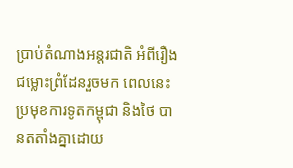ប្រាប់តំណាងអន្តរជាតិ អំពីរឿងជម្លោះព្រំដែនរួចមក ពេលនេះប្រមុខការទូតកម្ពុជា និងថៃ បានតតាំងគ្នាដោយ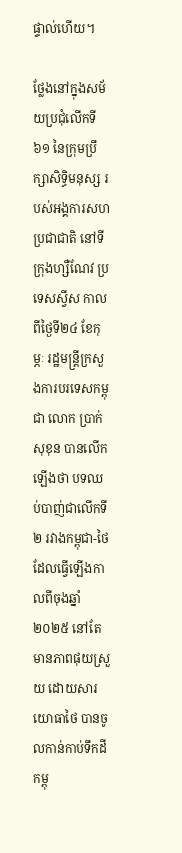ផ្ទាល់ហើយ។

ថ្លែងនៅក្នុងសម័យប្រជុំលើកទី៦១ នៃក្រុមប្រឹក្សាសិទ្ធិមនុស្ស របស់អង្គការសហប្រជាជាតិ នៅទីក្រុងហ្សឺណែវ ប្រទេសស្វីស កាលពីថ្ងៃទី២៤ ខែកុម្ភៈ រដ្ឋមន្ត្រីក្រសួងការបរទេសកម្ពុជា លោក ប្រាក់ សុខុន បានលើកឡើងថា បទឈប់បាញ់ជាលើកទី២ រវាងកម្ពុជា-ថៃ ដែលធ្វើឡើងកាលពីចុងឆ្នាំ២០២៥ នៅតែមានភាពផុយស្រួយ ដោយសារយោធាថៃ បានចូលកាន់កាប់ទឹកដីកម្ពុ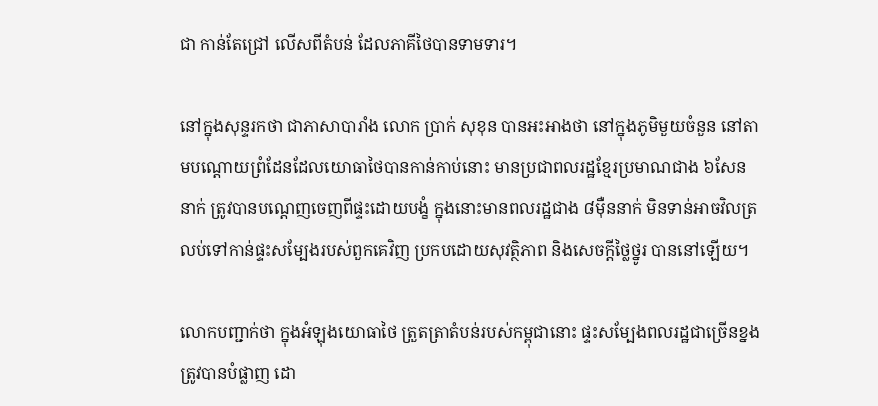ជា កាន់តែជ្រៅ លើសពីតំបន់ ដែលភាគីថៃបានទាមទារ។

នៅក្នុងសុន្ទរកថា ជាភាសាបារាំង លោក ប្រាក់ សុខុន បានអះអាងថា នៅក្នុងភូមិមួយចំនួន នៅតាមបណ្ដោយព្រំដែនដែលយោធាថៃបានកាន់កាប់នោះ មានប្រជាពលរដ្ឋខ្មែរប្រមាណជាង ៦សែននាក់ ត្រូវបានបណ្ដេញចេញពីផ្ទះដោយបង្ខំ ក្នុងនោះមានពលរដ្ឋជាង ៨ម៉ឺននាក់ មិនទាន់អាចវិលត្រលប់ទៅកាន់ផ្ទះសម្បែងរបស់ពួកគេវិញ ប្រកបដោយសុវត្ថិភាព និងសេចក្ដីថ្លៃថ្នូរ បាននៅឡើយ។

លោកបញ្ជាក់ថា ក្នុងអំឡុងយោធាថៃ ត្រួតត្រាតំបន់របស់កម្ពុជានោះ ផ្ទះសម្បែងពលរដ្ឋជាច្រើនខ្នងត្រូវបានបំផ្លាញ ដោ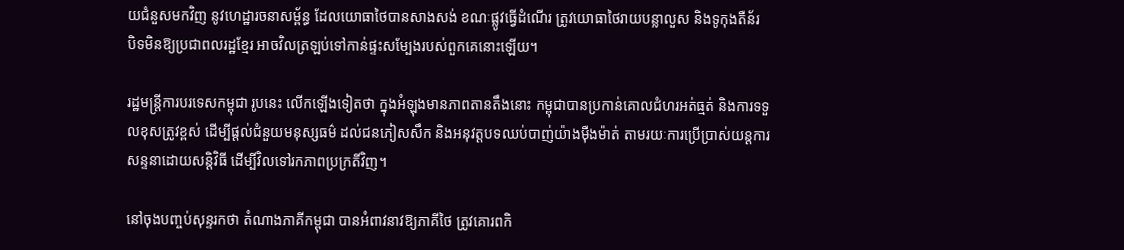យជំនួសមកវិញ នូវហេដ្ឋារចនាសម្ព័ន្ធ ដែលយោធាថៃបានសាងសង់ ខណៈផ្លូវធ្វើដំណើរ ត្រូវយោធាថៃរាយបន្លាលួស និងទូកុងតឺន័រ បិទមិនឱ្យប្រជាពលរដ្ឋខ្មែរ អាចវិលត្រឡប់ទៅកាន់ផ្ទះសម្បែងរបស់ពួកគេនោះឡើយ។

រដ្ឋមន្ត្រីការបរទេសកម្ពុជា រូបនេះ លើកឡើងទៀតថា ក្នុងអំឡុងមានភាពតានតឹងនោះ កម្ពុជាបានប្រកាន់គោលជំហរអត់ធ្មត់ និងការទទួលខុសត្រូវខ្ពស់ ដើម្បីផ្ដល់ជំនួយមនុស្សធម៌ ដល់ជនភៀសសឹក និងអនុវត្តបទឈប់បាញ់យ៉ាងម៉ឺងម៉ាត់ តាមរយៈការប្រើប្រាស់យន្តការសន្ទនាដោយសន្តិវិធី ដើម្បីវិលទៅរកភាពប្រក្រតីវិញ។

នៅចុងបញ្ចប់សុន្ទរកថា តំណាងភាគីកម្ពុជា បានអំពាវនាវឱ្យភាគីថៃ ត្រូវគោរពកិ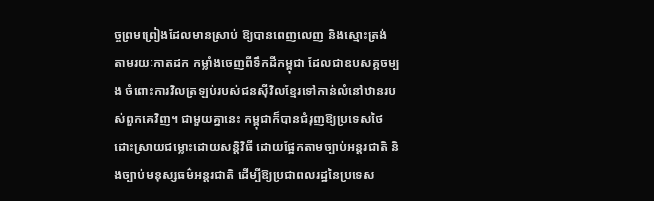ច្ចព្រមព្រៀងដែលមានស្រាប់ ឱ្យបានពេញលេញ និងស្មោះត្រង់ តាមរយៈកាតដក កម្លាំងចេញពីទឹកដីកម្ពុជា ដែលជាឧបសគ្គចម្បង ចំពោះការវិលត្រឡប់របស់ជនស៊ីវិលខ្មែរទៅកាន់លំនៅឋានរបស់ពួកគេវិញ។ ជាមួយគ្នានេះ កម្ពុជាក៏បានជំរុញឱ្យប្រទេសថៃ ដោះស្រាយជម្លោះដោយសន្តិវិធី ដោយផ្អែកតាមច្បាប់អន្តរជាតិ និងច្បាប់មនុស្សធម៌អន្តរជាតិ ដើម្បីឱ្យប្រជាពលរដ្ឋនៃប្រទេស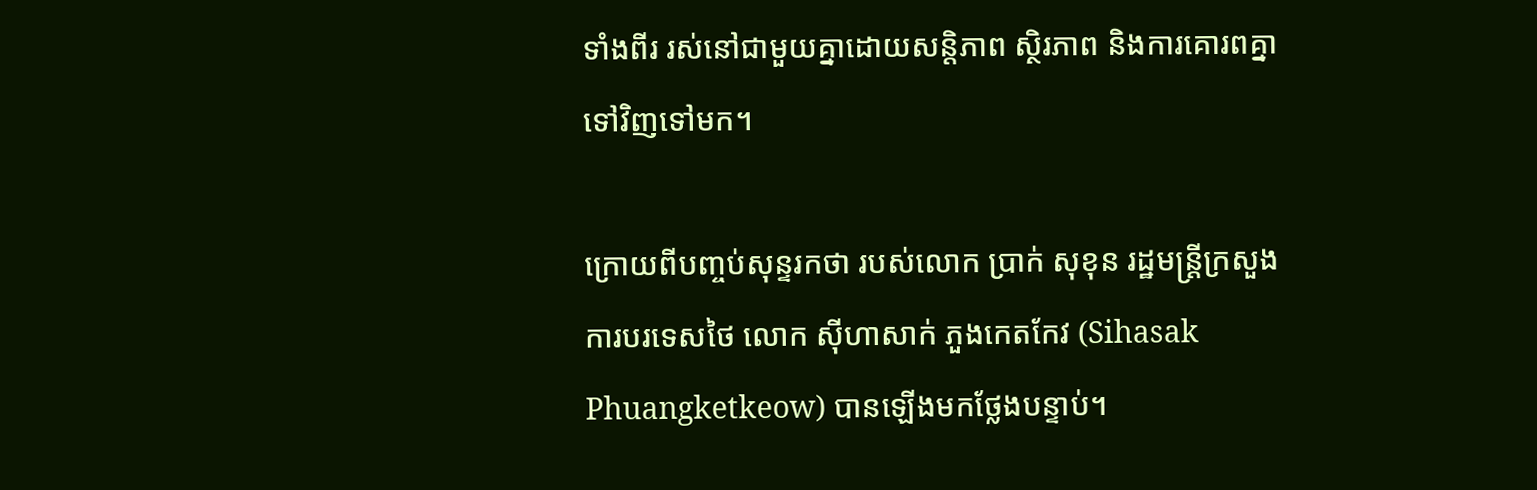ទាំងពីរ រស់នៅជាមួយគ្នាដោយសន្តិភាព ស្ថិរភាព និងការគោរពគ្នាទៅវិញទៅមក។

ក្រោយពីបញ្ចប់សុន្ទរកថា របស់លោក ប្រាក់ សុខុន រដ្ឋមន្ត្រីក្រសួងការបរទេសថៃ លោក ស៊ីហាសាក់ ភួងកេតកែវ (Sihasak Phuangketkeow) បានឡើងមកថ្លែងបន្ទាប់។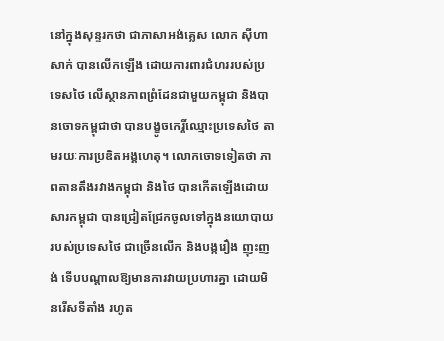នៅក្នុងសុន្ទរកថា ជាភាសាអង់គ្លេស លោក ស៊ីហាសាក់ បានលើកឡើង ដោយការពារជំហររបស់ប្រទេសថៃ លើស្ថានភាពព្រំដែនជាមួយកម្ពុជា និងបានចោទកម្ពុជាថា បានបង្ខូចកេរ្តិ៍ឈ្មោះប្រទេសថៃ តាមរយៈការប្រឌិតអង្គហេតុ។ លោកចោទទៀតថា ភាពតានតឹងរវាងកម្ពុជា និងថៃ បានកើតឡើងដោយសារកម្ពុជា បានជ្រៀតជ្រែកចូលទៅក្នុងនយោបាយរបស់ប្រទេសថៃ ជាច្រើនលើក និងបង្ករឿង ញុះញង់ ទើបបណ្តាលឱ្យមានការវាយប្រហារគ្នា ដោយមិនរើសទីតាំង រហូត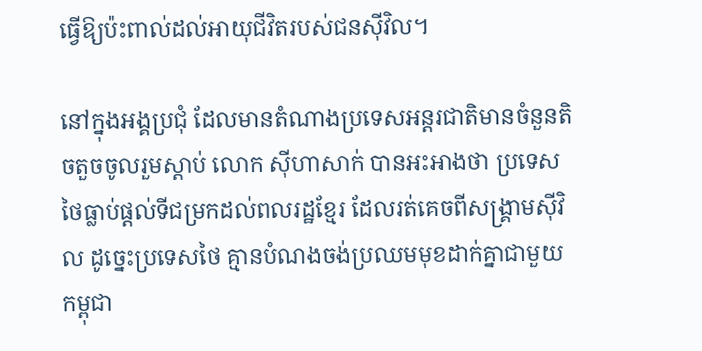ធ្វើឱ្យប៉ះពាល់ដល់អាយុជីវិតរបស់ជនស៊ីវិល។

នៅក្នុងអង្គប្រជុំ ដែលមានតំណាងប្រទេសអន្តរជាតិមានចំនួនតិចតួចចូលរួមស្ដាប់ លោក ស៊ីហាសាក់ បានអះអាងថា ប្រទេសថៃធ្លាប់ផ្ដល់ទីជម្រកដល់ពលរដ្ឋខ្មែរ ដែលរត់គេចពីសង្គ្រាមស៊ីវិល ដូច្នេះប្រទេសថៃ គ្មានបំណងចង់ប្រឈមមុខដាក់គ្នាជាមួយកម្ពុជា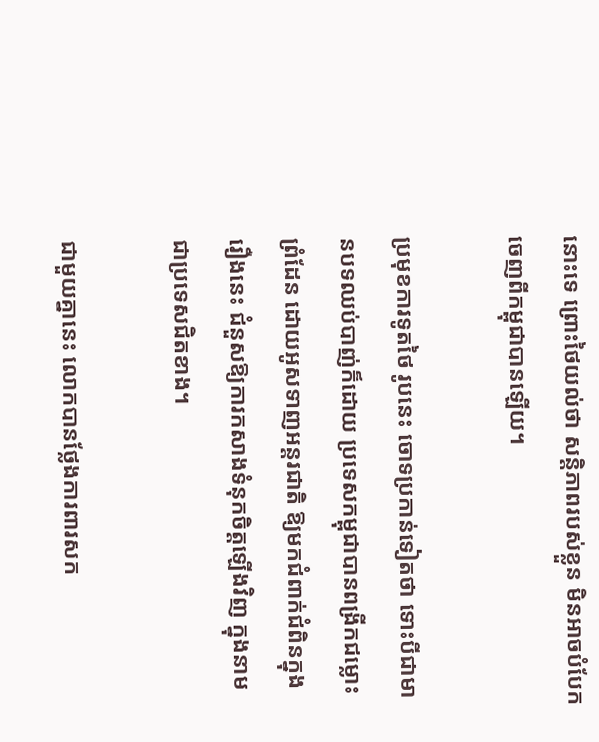នោះទេ ព្រោះថៃយល់ថា សន្តិភាពរបស់ខ្លួន មិនអាចបំបែកចេញពីកម្ពុជាបានឡើយ។

ប្រមុខការទូតថៃ រូបនេះ ចោទប្រកាន់ទៀតថា ទោះបីជាមានបទឈប់បាញ់ក៏ដោយ ប្រទេសកម្ពុជាបានពង្រីកជម្លោះព្រំដែន ដោយអូសទាញអន្តរជាតិ ឱ្យមកជំពាក់ជំពិនក្នុងរឿងនេះ ជំនួសឱ្យការកសាងទំនុកចិត្តឡើងវិញ ក្នុងនាមជាប្រទេសជិតខាង។

ជាមួយគ្នានេះ លោកបានថ្លែងការពារសក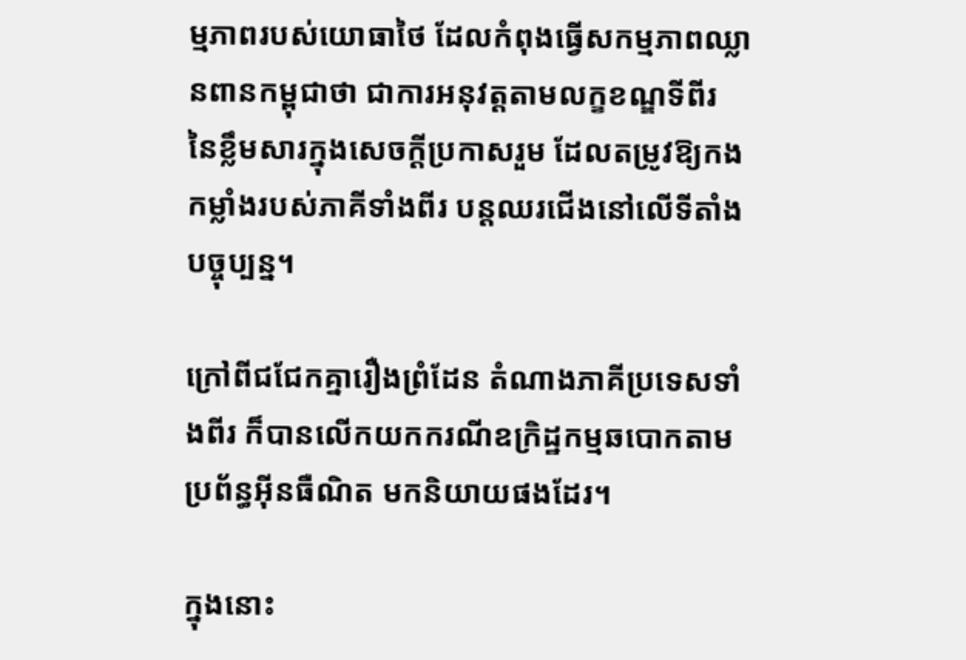ម្មភាពរបស់យោធាថៃ ដែលកំពុងធ្វើសកម្មភាពឈ្លានពានកម្ពុជាថា ជាការអនុវត្តតាមលក្ខខណ្ឌទីពីរ នៃខ្លឹមសារក្នុងសេចក្ដីប្រកាសរួម ដែលតម្រូវឱ្យកងកម្លាំងរបស់ភាគីទាំងពីរ បន្តឈរជើងនៅលើទីតាំងបច្ចុប្បន្ន។

ក្រៅពីជជែកគ្នារឿងព្រំដែន តំណាងភាគីប្រទេសទាំងពីរ ក៏បានលើកយកករណីឧក្រិដ្ឋកម្មឆបោកតាមប្រព័ន្ធអ៊ីនធឺណិត មកនិយាយផងដែរ។

ក្នុងនោះ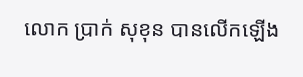លោក ប្រាក់ សុខុន បានលើកឡើង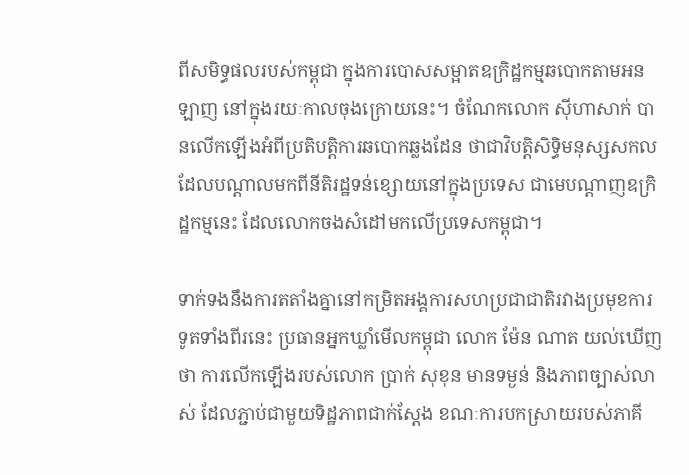ពីសមិទ្ធផលរបស់កម្ពុជា ក្នុងការបោសសម្អាតឧក្រិដ្ឋកម្មឆបោកតាមអនឡាញ នៅក្នុងរយៈកាលចុងក្រោយនេះ។ ចំណែកលោក ស៊ីហាសាក់ បានលើកឡើងអំពីប្រតិបត្តិការឆបោកឆ្លងដែន ថាជាវិបត្តិសិទ្ធិមនុស្សសកល ដែលបណ្ដាលមកពីនីតិរដ្ឋទន់ខ្សោយនៅក្នុងប្រទេស ជាមេបណ្ដាញឧក្រិដ្ឋកម្មនេះ ដែលលោកចងសំដៅមកលើប្រទេសកម្ពុជា។

ទាក់ទងនឹងការតតាំងគ្នានៅកម្រិតអង្គការសហប្រជាជាតិរវាងប្រមុខការទូតទាំងពីរនេះ ប្រធានអ្នកឃ្លាំមើលកម្ពុជា លោក ម៉ែន ណាត យល់ឃើញថា ការលើកឡើងរបស់លោក ប្រាក់ សុខុន មានទម្ងន់ និងភាពច្បាស់លាស់ ដែលភ្ជាប់ជាមួយទិដ្ឋភាពជាក់ស្ដែង ខណៈការបកស្រាយរបស់ភាគី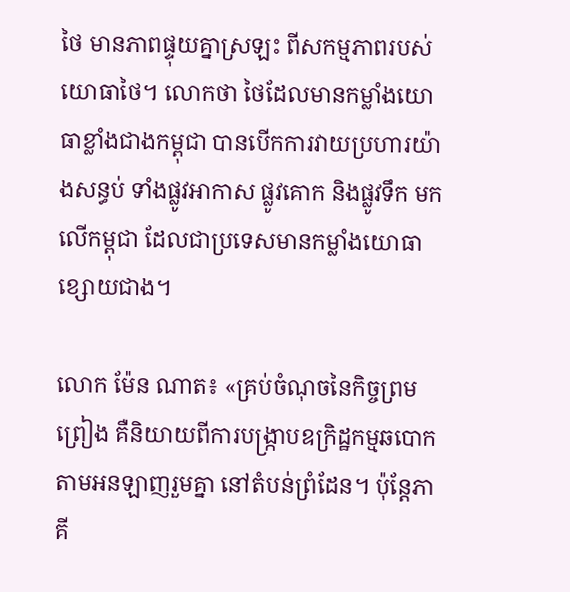ថៃ មានភាពផ្ទុយគ្នាស្រឡះ ពីសកម្មភាពរបស់យោធាថៃ។ លោកថា ថៃដែលមានកម្លាំងយោធាខ្លាំងជាងកម្ពុជា បានបើកការវាយប្រហារយ៉ាងសន្ធប់ ទាំងផ្លូវអាកាស ផ្លូវគោក និងផ្លូវទឹក មកលើកម្ពុជា ដែលជាប្រទេសមានកម្លាំងយោធាខ្សោយជាង។

លោក ម៉ែន ណាត៖ «គ្រប់ចំណុចនៃកិច្ចព្រមព្រៀង គឺនិយាយពីការបង្ក្រាបឧក្រិដ្ឋកម្មឆបោកតាមអនឡាញរួមគ្នា នៅតំបន់ព្រំដែន។ ប៉ុន្តែភាគី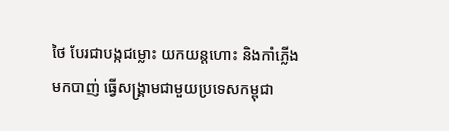ថៃ បែរជាបង្កជម្លោះ យកយន្តហោះ និងកាំភ្លើងមកបាញ់ ធ្វើសង្គ្រាមជាមួយប្រទេសកម្ពុជា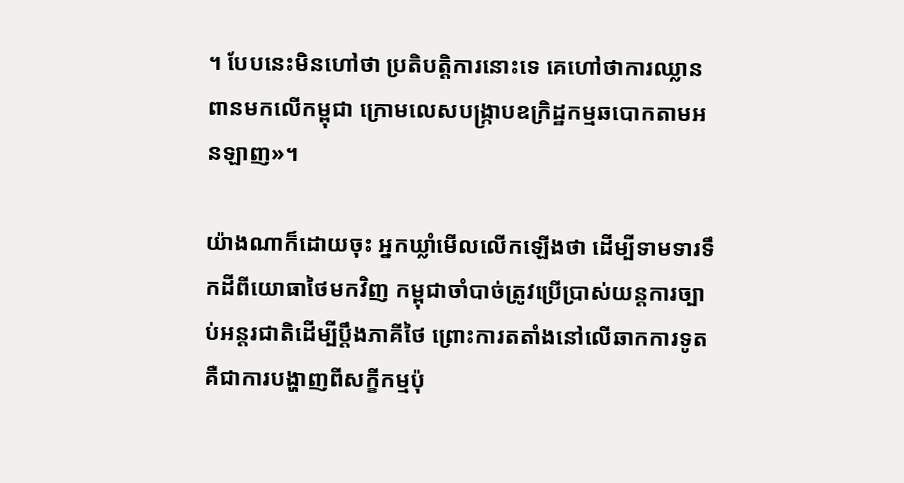។ បែបនេះមិនហៅថា ប្រតិបត្តិការនោះទេ គេហៅថាការឈ្លានពានមកលើកម្ពុជា ក្រោមលេសបង្ក្រាបឧក្រិដ្ឋកម្មឆបោកតាមអនឡាញ»។

យ៉ាងណាក៏ដោយចុះ អ្នកឃ្លាំមើលលើកឡើងថា ដើម្បីទាមទារទឹកដីពីយោធាថៃមកវិញ កម្ពុជាចាំបាច់ត្រូវប្រើប្រាស់យន្តការច្បាប់អន្តរជាតិដើម្បីប្ដឹងភាគីថៃ ព្រោះការតតាំងនៅលើឆាកការទូត គឺជាការបង្ហាញពីសក្ខីកម្មប៉ុ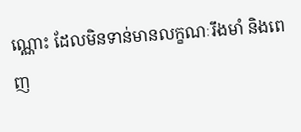ណ្ណោះ ដែលមិនទាន់មានលក្ខណៈរឹងមាំ និងពេញ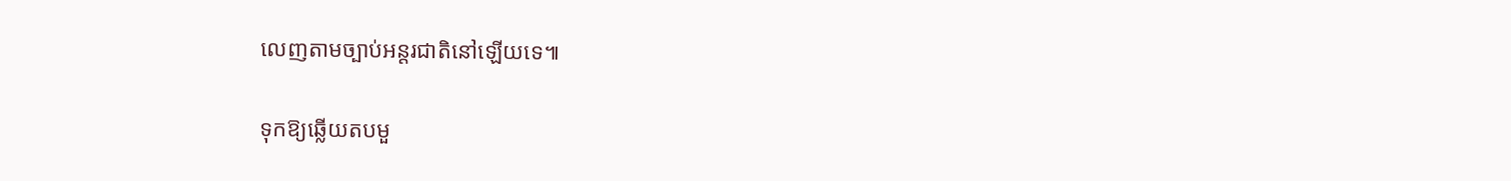លេញតាមច្បាប់អន្តរជាតិនៅឡើយទេ៕

ទុកឱ្យឆ្លើយតបមួ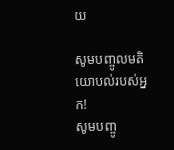យ

សូមបញ្ចូលមតិយោបល់របស់អ្នក!
សូមបញ្ចូ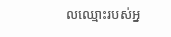លឈ្មោះរបស់អ្ន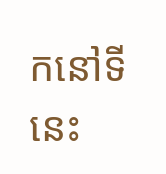កនៅទីនេះ